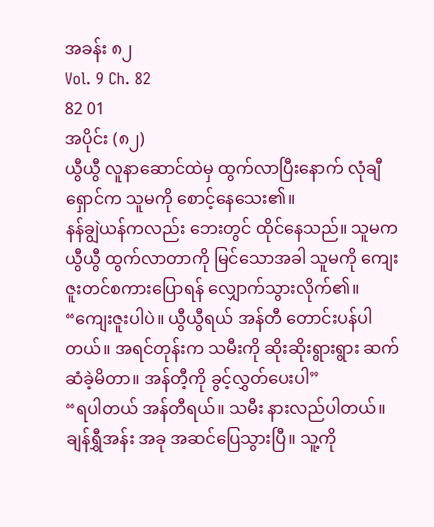အခန်း ၈၂
Vol. 9 Ch. 82
82 01
အပိုင်း (၈၂)
ယွီယွီ လူနာဆောင်ထဲမှ ထွက်လာပြီးနောက် လုံချီရှောင်က သူမကို စောင့်နေသေး၏။
နန်ချွဲယန်ကလည်း ဘေးတွင် ထိုင်နေသည်။ သူမက ယွီယွီ ထွက်လာတာကို မြင်သောအခါ သူမကို ကျေးဇူးတင်စကားပြောရန် လျှောက်သွားလိုက်၏။
“ကျေးဇူးပါပဲ။ ယွီယွီရယ် အန်တီ တောင်းပန်ပါတယ်။ အရင်တုန်းက သမီးကို ဆိုးဆိုးရွားရွား ဆက်ဆံခဲ့မိတာ။ အန်တီ့ကို ခွင့်လွှတ်ပေးပါ”
“ရပါတယ် အန်တီရယ်။ သမီး နားလည်ပါတယ်။ ချန်ရွှီအန်း အခု အဆင်ပြေသွားပြီ။ သူ့ကို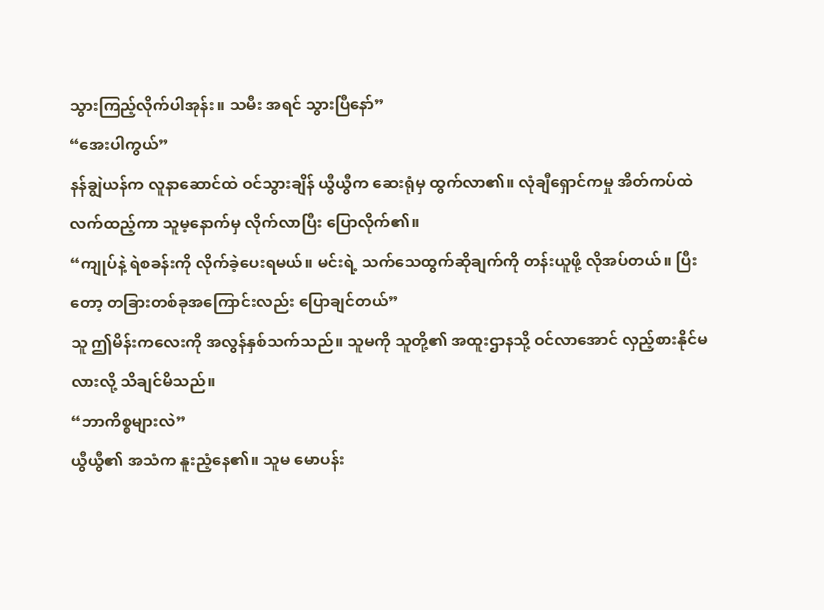သွားကြည့်လိုက်ပါအုန်း။ သမီး အရင် သွားပြီနော်”
“အေးပါကွယ်”
နန်ချွဲယန်က လူနာဆောင်ထဲ ဝင်သွားချိန် ယွီယွီက ဆေးရုံမှ ထွက်လာ၏။ လုံချီရှောင်ကမှု အိတ်ကပ်ထဲ လက်ထည့်ကာ သူမ့နောက်မှ လိုက်လာပြီး ပြောလိုက်၏။
“ကျုပ်နဲ့ ရဲစခန်းကို လိုက်ခဲ့ပေးရမယ်။ မင်းရဲ့ သက်သေထွက်ဆိုချက်ကို တန်းယူဖို့ လိုအပ်တယ်။ ပြီးတော့ တခြားတစ်ခုအကြောင်းလည်း ပြောချင်တယ်”
သူ ဤမိန်းကလေးကို အလွန်နှစ်သက်သည်။ သူမကို သူတို့၏ အထူးဌာနသို့ ဝင်လာအောင် လှည့်စားနိုင်မလားလို့ သိချင်မိသည်။
“ဘာကိစ္စများလဲ”
ယွီယွီ၏ အသံက နူးညံ့နေ၏။ သူမ မောပန်း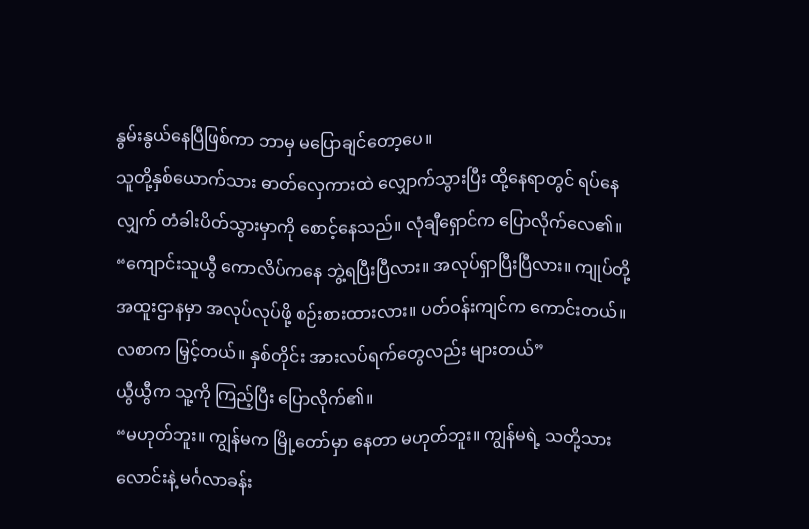နွမ်းနွယ်နေပြီဖြစ်ကာ ဘာမှ မပြောချင်တော့ပေ။
သူတို့နှစ်ယောက်သား ဓာတ်လှေကားထဲ လျှောက်သွားပြီး ထို့နေရာတွင် ရပ်နေလျှက် တံခါးပိတ်သွားမှာကို စောင့်နေသည်။ လုံချီရှောင်က ပြောလိုက်လေ၏။
“ကျောင်းသူယွီ ကောလိပ်ကနေ ဘွဲ့ရပြီးပြီလား။ အလုပ်ရှာပြီးပြီလား။ ကျုပ်တို့ အထူးဌာနမှာ အလုပ်လုပ်ဖို့ စဉ်းစားထားလား။ ပတ်ဝန်းကျင်က ကောင်းတယ်။ လစာက မြှင့်တယ်။ နှစ်တိုင်း အားလပ်ရက်တွေလည်း များတယ်”
ယွီယွီက သူ့ကို ကြည့်ပြီး ပြောလိုက်၏။
“မဟုတ်ဘူး။ ကျွန်မက မြို့တော်မှာ နေတာ မဟုတ်ဘူး။ ကျွန်မရဲ့ သတို့သားလောင်းနဲ့ မင်္ဂလာခန်း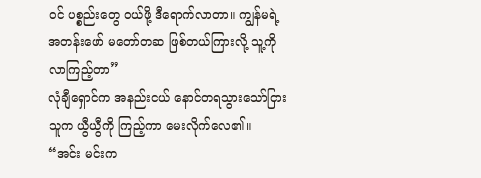ဝင် ပစ္စည်းတွေ ဝယ်ဖို့ ဒီရောက်လာတာ။ ကျွန်မရဲ့အတန်းဖော် မတော်တဆ ဖြစ်တယ်ကြားလို့ သူ့ကို လာကြည့်တာ”
လုံချီရှောင်က အနည်းငယ် နောင်တရသွားသော်ငြား သူက ယွီယွီကို ကြည့်ကာ မေးလိုက်လေ၏။
“အင်း မင်းက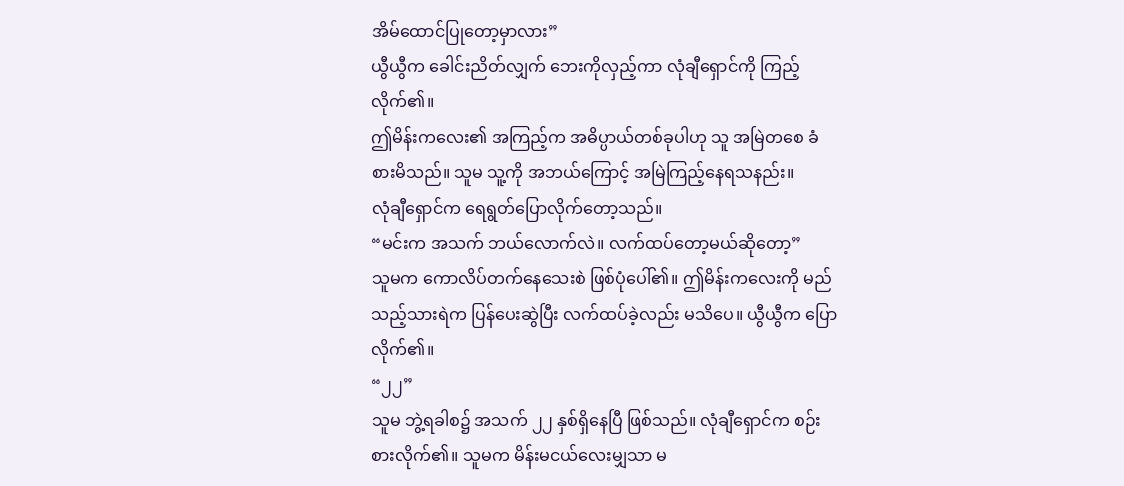အိမ်ထောင်ပြုတော့မှာလား”
ယွီယွီက ခေါင်းညိတ်လျှက် ဘေးကိုလှည့်ကာ လုံချီရှောင်ကို ကြည့်လိုက်၏။
ဤမိန်းကလေး၏ အကြည့်က အဓိပ္ပာယ်တစ်ခုပါဟု သူ အမြဲတစေ ခံစားမိသည်။ သူမ သူ့ကို အဘယ်ကြောင့် အမြဲကြည့်နေရသနည်း။
လုံချီရှောင်က ရေရွတ်ပြောလိုက်တော့သည်။
“မင်းက အသက် ဘယ်လောက်လဲ။ လက်ထပ်တော့မယ်ဆိုတော့”
သူမက ကောလိပ်တက်နေသေးစဲ ဖြစ်ပုံပေါ်၏။ ဤမိန်းကလေးကို မည်သည့်သားရဲက ပြန်ပေးဆွဲပြီး လက်ထပ်ခဲ့လည်း မသိပေ။ ယွီယွီက ပြောလိုက်၏။
“၂၂”
သူမ ဘွဲ့ရခါစ၌ အသက် ၂၂ နှစ်ရှိနေပြီ ဖြစ်သည်။ လုံချီရှောင်က စဉ်းစားလိုက်၏။ သူမက မိန်းမငယ်လေးမျှသာ မ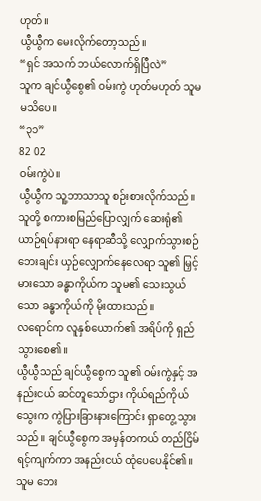ဟုတ်။
ယွီယွီက မေးလိုက်တော့သည်။
“ရှင် အသက် ဘယ်လောက်ရှိပြီလဲ”
သူက ချင်ယွီစွေ၏ ဝမ်းကွဲ ဟုတ်မဟုတ် သူမ မသိပေ။
“၃၁”
82 02
ဝမ်းကွဲပဲ။
ယွီယွီက သူ့ဘာသာသူ စဉ်းစားလိုက်သည်။
သူတို့ စကားစမြည်ပြောလျှက် ဆေးရုံ၏ ယာဉ်ရပ်နားရာ နေရာဆီသို့ လျှောက်သွားစဉ် ဘေးချင်း ယှဉ်လျှောက်နေလေရာ သူ၏ မြှင့်မားသော ခန္ဓာကိုယ်က သူမ၏ သေးသွယ်သော ခန္ဓာကိုယ်ကို မိုးထားသည်။
လရောင်က လူနှစ်ယောက်၏ အရိပ်ကို ရှည်သွားစေ၏။
ယွီယွီသည် ချင်ယွီစွေက သူ၏ ဝမ်းကွဲနှင့် အနည်းငယ် ဆင်တူသော်ဌား ကိုယ်ရည်ကိုယ်သွေးက ကွဲပြားခြားနားကြောင်း ရှာတွေ့သွားသည်။ ချင်ယွီစွေက အမှန်တကယ် တည်ငြိမ် ရင့်ကျက်ကာ အနည်းငယ် ထုံပေပေနိုင်၏။ သူမ ဘေး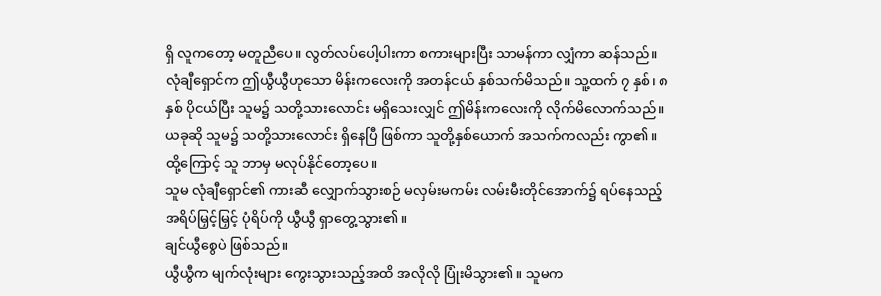ရှိ လူကတော့ မတူညီပေ။ လွတ်လပ်ပေါ့ပါးကာ စကားများပြီး သာမန်ကာ လျှံကာ ဆန်သည်။
လုံချီရှောင်က ဤယွီယွီဟုသော မိန်းကလေးကို အတန်ငယ် နှစ်သက်မိသည်။ သူ့ထက် ၇ နှစ်၊ ၈ နှစ် ပိုငယ်ပြီး သူမ၌ သတို့သားလောင်း မရှိသေးလျှင် ဤမိန်းကလေးကို လိုက်မိလောက်သည်။
ယခုဆို သူမ၌ သတို့သားလောင်း ရှိနေပြီ ဖြစ်ကာ သူတို့နှစ်ယောက် အသက်ကလည်း ကွာ၏။ ထို့ကြောင့် သူ ဘာမှ မလုပ်နိုင်တော့ပေ။
သူမ လုံချီရှောင်၏ ကားဆီ လျှောက်သွားစဉ် မလှမ်းမကမ်း လမ်းမီးတိုင်အောက်၌ ရပ်နေသည့် အရိပ်မြှင့်မြှင့် ပုံရိပ်ကို ယွီယွီ ရှာတွေ့သွား၏။
ချင်ယွီစွေပဲ ဖြစ်သည်။
ယွီယွီက မျက်လုံးများ ကွေးသွားသည့်အထိ အလိုလို ပြုံးမိသွား၏။ သူမက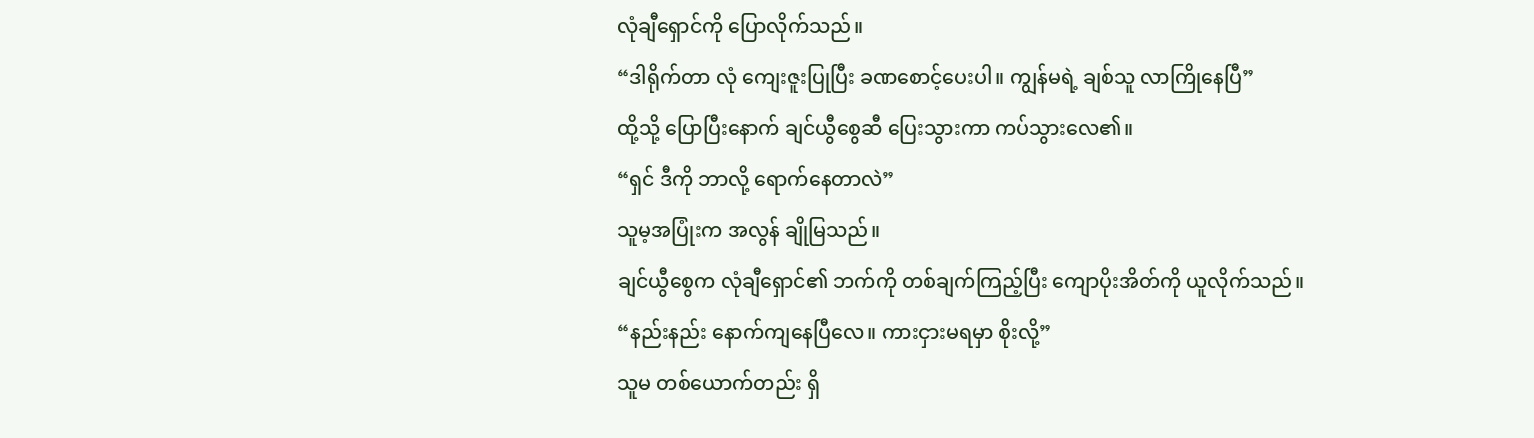လုံချီရှောင်ကို ပြောလိုက်သည်။
“ဒါရိုက်တာ လုံ ကျေးဇူးပြုပြီး ခဏစောင့်ပေးပါ။ ကျွန်မရဲ့ ချစ်သူ လာကြိုနေပြီ”
ထို့သို့ ပြောပြီးနောက် ချင်ယွီစွေဆီ ပြေးသွားကာ ကပ်သွားလေ၏။
“ရှင် ဒီကို ဘာလို့ ရောက်နေတာလဲ”
သူမ့အပြုံးက အလွန် ချိုမြသည်။
ချင်ယွီစွေက လုံချီရှောင်၏ ဘက်ကို တစ်ချက်ကြည့်ပြီး ကျောပိုးအိတ်ကို ယူလိုက်သည်။
“နည်းနည်း နောက်ကျနေပြီလေ။ ကားငှားမရမှာ စိုးလို့”
သူမ တစ်ယောက်တည်း ရှိ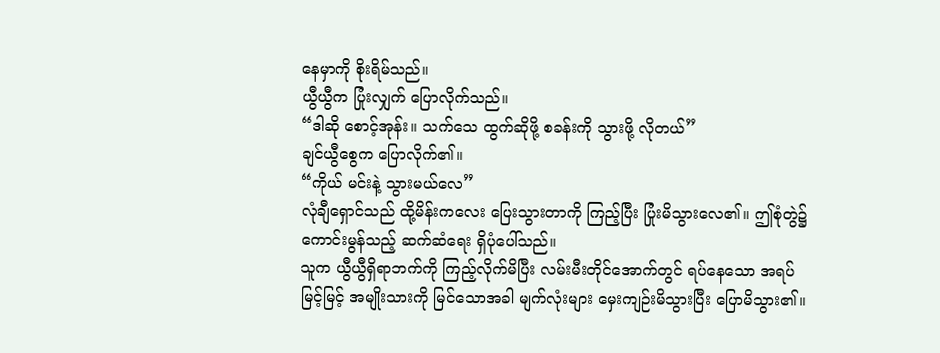နေမှာကို စိုးရိမ်သည်။
ယွီယွီက ပြုံးလျှက် ပြောလိုက်သည်။
“ဒါဆို စောင့်အုန်း။ သက်သေ ထွက်ဆိုဖို့ စခန်းကို သွားဖို့ လိုတယ်”
ချင်ယွီစွေက ပြောလိုက်၏။
“ကိုယ် မင်းနဲ့ သွားမယ်လေ”
လုံချီရှောင်သည် ထို့မိန်းကလေး ပြေးသွားတာကို ကြည့်ပြီး ပြုံးမိသွားလေ၏။ ဤစုံတွဲ၌ ကောင်းမွန်သည့် ဆက်ဆံရေး ရှိပုံပေါ်သည်။
သူက ယွီယွီရှိရာဘက်ကို ကြည့်လိုက်မိပြီး လမ်းမီးတိုင်အောက်တွင် ရပ်နေသော အရပ်မြင့်မြင့် အမျိုးသားကို မြင်သောအခါ မျက်လုံးများ မှေးကျဉ်းမိသွားပြီး ပြောမိသွား၏။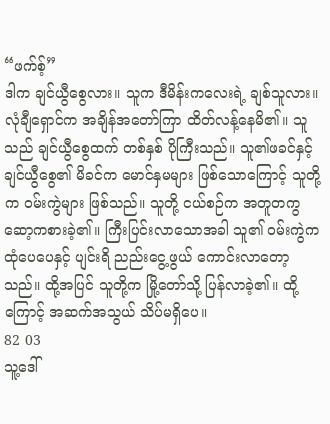“ဖက်စ့်”
ဒါက ချင်ယွီစွေလား။ သူက ဒီမိန်းကလေးရဲ့ ချစ်သူလား။
လုံချီရှောင်က အချိန်အတော်ကြာ ထိတ်လန့်နေမိ၏။ သူသည် ချင်ယွီစွေထက် တစ်နှစ် ပိုကြီးသည်။ သူ၏ဖခင်နှင့် ချင်ယွီစွေ၏ မိခင်က မောင်နှမများ ဖြစ်သောကြောင့် သူတို့က ဝမ်းကွဲများ ဖြစ်သည်။ သူတို့ ငယ်စဉ်က အတူတကွ ဆော့ကစားခဲ့၏။ ကြီးပြင်းလာသောအခါ သူ၏ ဝမ်းကွဲက ထုံပေပေနှင့် ပျင်းရိ ညည်းငွေ့ဖွယ် ကောင်းလာတော့သည်။ ထို့အပြင် သူတို့က မြို့တော်သို့ ပြန်လာခဲ့၏။ ထို့ကြောင့် အဆက်အသွယ် သိပ်မရှိပေ။
82 03
သူ့ဒေါ်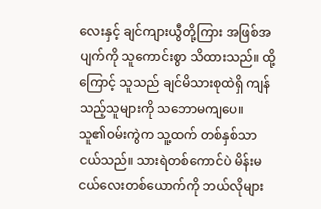လေးနှင့် ချင်ကျားယွီတို့ကြား အဖြစ်အပျက်ကို သူကောင်းစွာ သိထားသည်။ ထို့ကြောင့် သူသည် ချင်မိသားစုထဲရှိ ကျန်သည့်သူများကို သဘောမကျပေ။
သူ၏ဝမ်းကွဲက သူ့ထက် တစ်နှစ်သာ ငယ်သည်။ သားရဲတစ်ကောင်ပဲ မိန်းမငယ်လေးတစ်ယောက်ကို ဘယ်လိုများ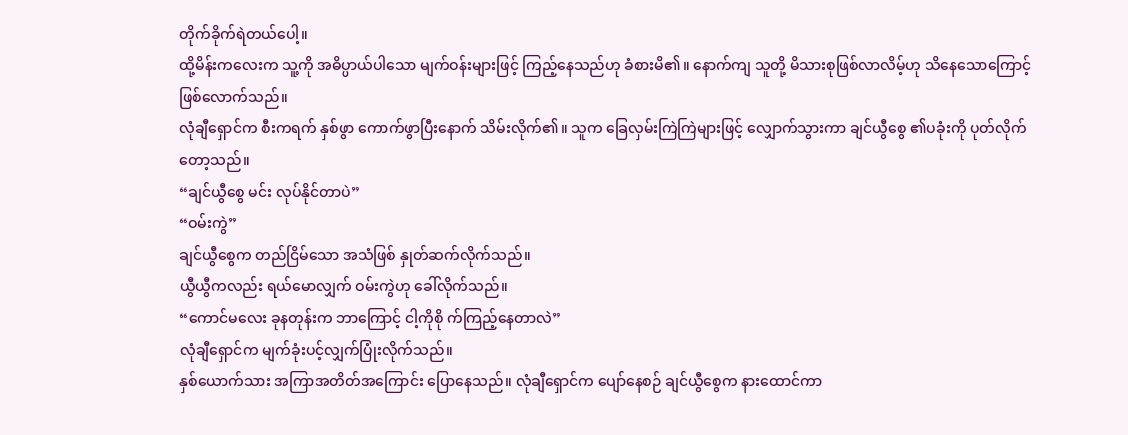တိုက်ခိုက်ရဲတယ်ပေါ့။
ထို့မိန်းကလေးက သူ့ကို အဓိပ္ပာယ်ပါသော မျက်ဝန်းများဖြင့် ကြည့်နေသည်ဟု ခံစားမိ၏။ နောက်ကျ သူတို့ မိသားစုဖြစ်လာလိမ့်ဟု သိနေသောကြောင့် ဖြစ်လောက်သည်။
လုံချီရှောင်က စီးကရက် နှစ်ဖွာ ကောက်ဖွာပြီးနောက် သိမ်းလိုက်၏။ သူက ခြေလှမ်းကြဲကြဲများဖြင့် လျှောက်သွားကာ ချင်ယွီစွေ ၏ပခုံးကို ပုတ်လိုက်တော့သည်။
“ချင်ယွီစွေ မင်း လုပ်နိုင်တာပဲ”
“ဝမ်းကွဲ”
ချင်ယွီစွေက တည်ငြိမ်သော အသံဖြစ် နှုတ်ဆက်လိုက်သည်။
ယွီယွီကလည်း ရယ်မောလျှက် ဝမ်းကွဲဟု ခေါ်လိုက်သည်။
“ကောင်မလေး ခုနတုန်းက ဘာကြောင့် ငါ့ကိုစို က်ကြည့်နေတာလဲ”
လုံချီရှောင်က မျက်ခုံးပင့်လျှက်ပြုံးလိုက်သည်။
နှစ်ယောက်သား အကြာအတိတ်အကြောင်း ပြောနေသည်။ လုံချီရှောင်က ပျော်နေစဉ် ချင်ယွီစွေက နားထောင်ကာ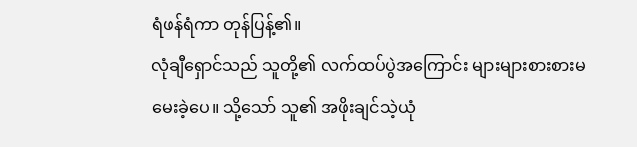ရံဖန်ရံကာ တုန်ပြန့်၏။
လုံချီရှောင်သည် သူတို့၏ လက်ထပ်ပွဲအကြောင်း များများစားစားမမေးခဲ့ပေ။ သို့သော် သူ၏ အဖိုးချင်သဲ့ယုံ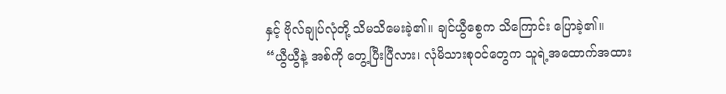နှင့် ဗိုလ်ချုပ်လုံတို့ သိမသိမေးခဲ့၏။ ချင်ယွီစွေက သိကြောင်း ပြောခဲ့၏။
“ယွီယွီနဲ့ အစ်ကို တွေ့ပြီးပြီလား၊ လုံမိသားစုဝင်တွေက သူရဲ့အထောက်အထား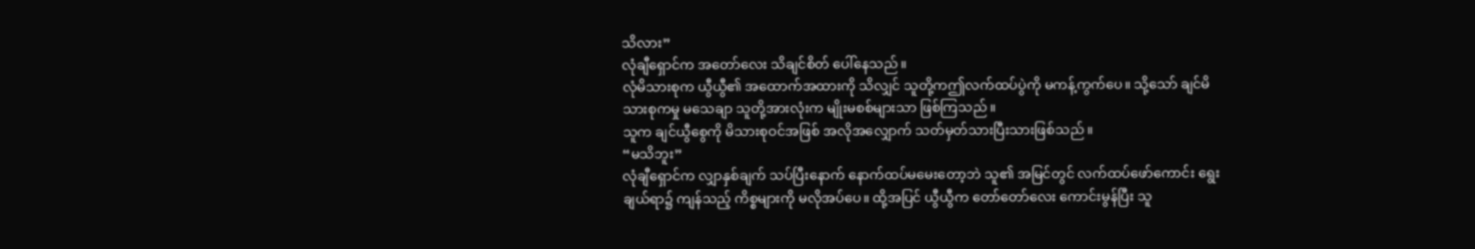သိလား”
လုံချီရှောင်က အတော်လေး သိချင်စိတ် ပေါ်နေသည်။
လုံမိသားစုက ယွီယွီ၏ အထောက်အထားကို သိလျှင် သူတို့ကဤလက်ထပ်ပွဲကို မကန့်ကွက်ပေ။ သို့သော် ချင်မိသားစုကမှု မသေချာ သူတို့အားလုံးက မျိုးမစစ်များသာ ဖြစ်ကြသည်။
သူက ချင်ယွီစွေကို မိသားစုဝင်အဖြစ် အလိုအလျှောက် သတ်မှတ်သားပြီးသားဖြစ်သည်။
“မသိဘူး”
လုံချီရှောင်က လျှာနှစ်ချက် သပ်ပြီးနောက် နောက်ထပ်မမေးတော့ဘဲ သူ၏ အမြင်တွင် လက်ထပ်ဖော်ကောင်း ရွေးချယ်ရာ၌ ကျန်သည့် ကိစ္စများကို မလိုအပ်ပေ။ ထို့အပြင် ယွီယွီက တော်တော်လေး ကောင်းမွန်ပြီး သူ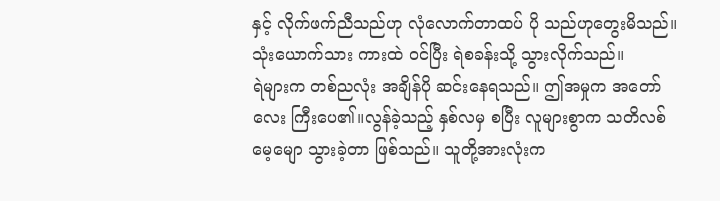နှင့် လိုက်ဖက်ညီသည်ဟု လုံလောက်တာထပ် ပို သည်ဟုတွေးမိသည်။
သုံးယောက်သား ကားထဲ ဝင်ပြီး ရဲစခန်းသို့ သွားလိုက်သည်။
ရဲများက တစ်ညလုံး အချိန်ပို ဆင်းနေရသည်။ ဤအမှုက အတော်လေး ကြီးပေ၏။လွန်ခဲ့သည့် နှစ်လမှ စပြီး လူများစွာက သတိလစ်မေ့မျော သွားခဲ့တာ ဖြစ်သည်။ သူတို့အားလုံးက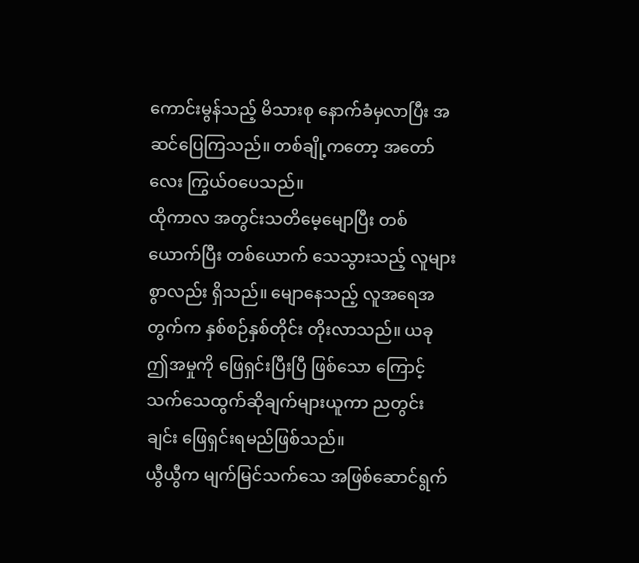ကောင်းမွန်သည့် မိသားစု နောက်ခံမှလာပြီး အဆင်ပြေကြသည်။ တစ်ချို့ကတော့ အတော်လေး ကြွယ်ဝပေသည်။
ထိုကာလ အတွင်းသတိမေ့မျောပြီး တစ်ယောက်ပြီး တစ်ယောက် သေသွားသည့် လူများစွာလည်း ရှိသည်။ မျောနေသည့် လူအရေအတွက်က နှစ်စဉ်နှစ်တိုင်း တိုးလာသည်။ ယခု ဤအမှုကို ဖြေရှင်းပြီးပြီ ဖြစ်သော ကြောင့် သက်သေထွက်ဆိုချက်များယူကာ ညတွင်းချင်း ဖြေရှင်းရမည်ဖြစ်သည်။
ယွီယွီက မျက်မြင်သက်သေ အဖြစ်ဆောင်ရွက်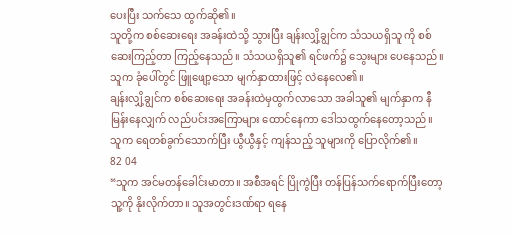ပေးပြီး သက်သေ ထွက်ဆို၏။
သူတို့က စစ်ဆေးရေး အခန်းထဲသို့ သွားပြီး ချန်းလျှိ့ချွင်က သံသယရှိသူ ကို စစ်ဆေးကြည့်တာ ကြည့်နေသည်။ သံသယရှိသူ၏ ရင်ဖက်၌ သွေးများ ပေနေသည်။ သူက ခုံပေါ်တွင် ဖြူဖျော့သော မျက်နှာထားဖြင့် လဲနေလေ၏။
ချန်းလျှိ့ချွင်က စစ်ဆေးရေး အခန်းထဲမှထွက်လာသော အခါသူ၏ မျက်နှာက နီမြန်းနေလျှက် လည်ပင်းအကြောများ ထောင်နေကာ ဒေါသထွက်နေတော့သည်။ သူက ရေတစ်ခွက်သောက်ပြီး ယွီယွီနှင့် ကျန်သည့် သူများကို ပြောလိုက်၏။
82 04
“သူက အင်မတန်ခေါင်းမာတာ။ အစီအရင် ပြိုကွဲပြီး တန်ပြန်သက်ရောက်ပြီးတော့ သူ့ကို နိုးလိုက်တာ။ သူအတွင်းဒဏ်ရာ ရနေ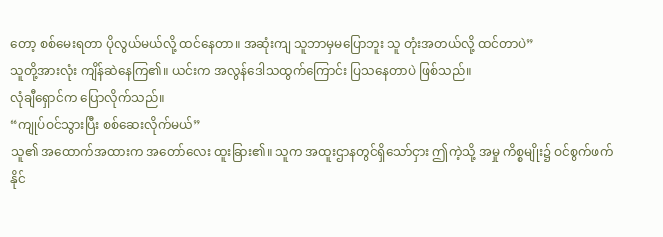တော့ စစ်မေးရတာ ပိုလွယ်မယ်လို့ ထင်နေတာ။ အဆုံးကျ သူဘာမှမပြောဘူး သူ တုံးအတယ်လို့ ထင်တာပဲ”
သူတို့အားလုံး ကျိန်ဆဲနေကြ၏။ ယင်းက အလွန်ဒေါသထွက်ကြောင်း ပြသနေတာပဲ ဖြစ်သည်။
လုံချီရှောင်က ပြောလိုက်သည်။
“ကျုပ်ဝင်သွားပြီး စစ်ဆေးလိုက်မယ်”
သူ၏ အထောက်အထားက အတော်လေး ထူးခြား၏။ သူက အထူးဌာနတွင်ရှိသော်ငှား ဤကဲ့သို့ အမှု ကိစ္စမျိုး၌ ဝင်စွက်ဖက်နိုင်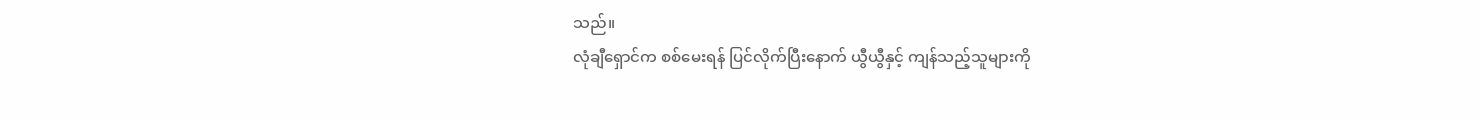သည်။
လုံချီရှောင်က စစ်မေးရန် ပြင်လိုက်ပြီးနောက် ယွီယွီနှင့် ကျန်သည့်သူများကို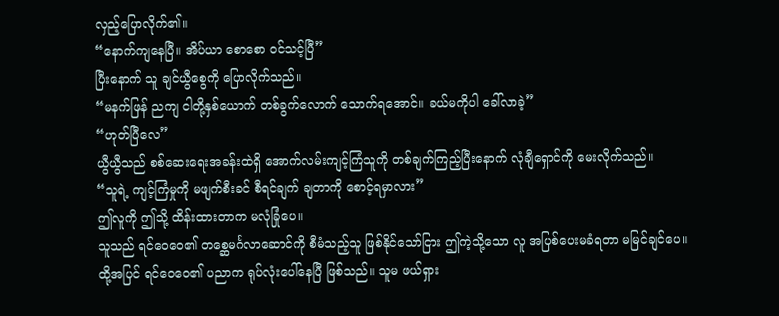လှည့်ပြောလိုက်၏။
“နောက်ကျနေပြီ။ အိပ်ယာ စောစော ဝင်သင့်ပြီ”
ပြီးနောက် သူ ချင်ယွီစွေကို ပြောလိုက်သည်။
“မနက်ဖြန် ညကျ ငါတို့နှစ်ယောက် တစ်ခွက်လောက် သောက်ရအောင်။ ခယ်မကိုပါ ခေါ်လာခဲ့”
“ဟုတ်ပြီလေ”
ယွီယွီသည် စစ်ဆေးရေးအခန်းထဲရှိ အောက်လမ်းကျင့်ကြံသူကို တစ်ချက်ကြည့်ပြီးနောက် လုံချီရှောင်ကို မေးလိုက်သည်။
“သူရဲ့ ကျင့်ကြံမှုကို မဖျက်စီးခင် စီရင်ချက် ချတာကို စောင့်ရမှာလား”
ဤလူကို ဤသို့ ထိန်းထားတာက မလုံခြုံပေ။
သူသည် ရင်ဝေဝေ၏ တစ္ဆေမင်္ဂလာဆောင်ကို စီမံသည့်သူ ဖြစ်နိုင်သော်ငြား ဤကဲ့သို့သော လူ အပြစ်ပေးမခံရတာ မမြင်ချင်ပေ။
ထို့အပြင် ရင်ဝေဝေ၏ ပညာက ရုပ်လုံးပေါ်နေပြီ ဖြစ်သည်။ သူမ ဖယ်ရှား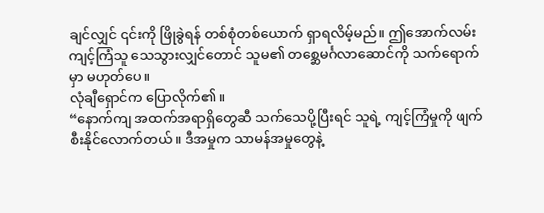ချင်လျှင် ၎င်းကို ဖြိုခွဲရန် တစ်စုံတစ်ယောက် ရှာရလိမ့်မည်။ ဤအောက်လမ်းကျင့်ကြံသူ သေသွားလျှင်တောင် သူမ၏ တစ္ဆေမင်္ဂလာဆောင်ကို သက်ရောက်မှာ မဟုတ်ပေ။
လုံချီရှောင်က ပြောလိုက်၏။
“နောက်ကျ အထက်အရာရှိတွေဆီ သက်သေပို့ပြီးရင် သူရဲ့ ကျင့်ကြံမှုကို ဖျက်စီးနိုင်လောက်တယ်။ ဒီအမှုက သာမန်အမှုတွေနဲ့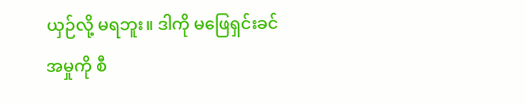ယှဉ်လို့ မရဘူး။ ဒါကို မဖြေရှင်းခင် အမှုကို စီ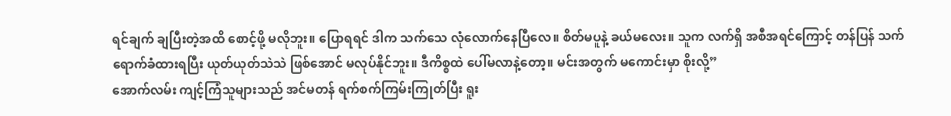ရင်ချက် ချပြီးတဲ့အထိ စောင့်ဖို့ မလိုဘူး။ ပြောရရင် ဒါက သက်သေ လုံလောက်နေပြီလေ။ စိတ်မပူနဲ့ ခယ်မလေး။ သူက လက်ရှိ အစီအရင်ကြောင့် တန်ပြန် သက်ရောက်ခံထားရပြီး ယုတ်ယုတ်သဲသဲ ဖြစ်အောင် မလုပ်နိုင်ဘူး။ ဒီကိစ္စထဲ ပေါ်မလာနဲ့တော့။ မင်းအတွက် မကောင်းမှာ စိုးလို့”
အောက်လမ်း ကျင့်ကြံသူများသည် အင်မတန် ရက်စက်ကြမ်းကြုတ်ပြီး ရူး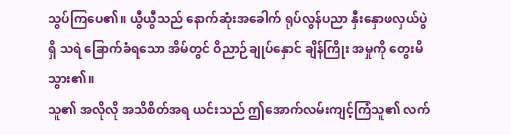သွပ်ကြပေ၏။ ယွီယွီသည် နောက်ဆုံးအခေါက် ရုပ်လွန်ပညာ နှီးနှောဖလှယ်ပွဲရှိ သရဲ ခြောက်ခံရသော အိမ်တွင် ဝိညာဉ်ချုပ်နှောင် ချိန်ကြိုး အမှုကို တွေးမိသွား၏။
သူ၏ အလိုလို အသိစိတ်အရ ယင်းသည် ဤအောက်လမ်းကျင့်ကြံသူ၏ လက်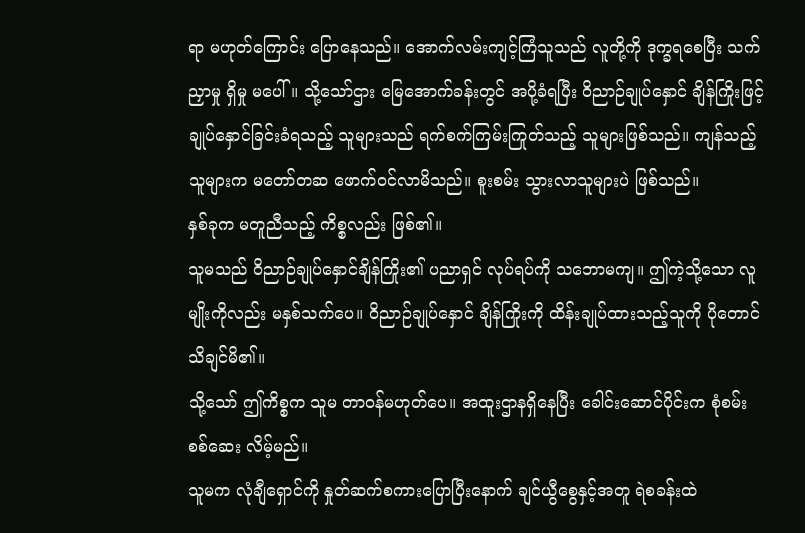ရာ မဟုတ်ကြောင်း ပြောနေသည်။ အောက်လမ်းကျင့်ကြံသူသည် လူတို့ကို ဒုက္ခရစေပြီး သက်ညှာမှု ရှိမှု မပေါ်။ သို့သော်ဌား မြေအောက်ခန်းတွင် အပို့ခံရပြီး ဝိညာဉ်ချုပ်နှောင် ချိန်ကြိုးဖြင့် ချုပ်နှောင်ခြင်းခံရသည့် သူများသည် ရက်စက်ကြမ်းကြုတ်သည့် သူများဖြစ်သည်။ ကျန်သည့် သူများက မတော်တဆ ဖောက်ဝင်လာမိသည်။ စူးစမ်း သွားလာသူများပဲ ဖြစ်သည်။
နှစ်ခုက မတူညီသည့် ကိစ္စလည်း ဖြစ်၏။
သူမသည် ဝိညာဉ်ချုပ်နှောင်ချိန်ကြိုး၏ ပညာရှင် လုပ်ရပ်ကို သဘောမကျ။ ဤကဲ့သို့သော လူမျိုးကိုလည်း မနှစ်သက်ပေ။ ဝိညာဉ်ချုပ်နှောင် ချိန်ကြိုးကို ထိန်းချုပ်ထားသည့်သူကို ပိုတောင် သိချင်မိ၏။
သို့သော် ဤကိစ္စက သူမ တာဝန်မဟုတ်ပေ။ အထူးဌာနရှိနေပြီး ခေါင်းဆောင်ပိုင်းက စုံစမ်း စစ်ဆေး လိမ့်မည်။
သူမက လုံချီရှောင်ကို နှုတ်ဆက်စကားပြောပြီးနောက် ချင်ယွီစွေနှင့်အတူ ရဲစခန်းထဲ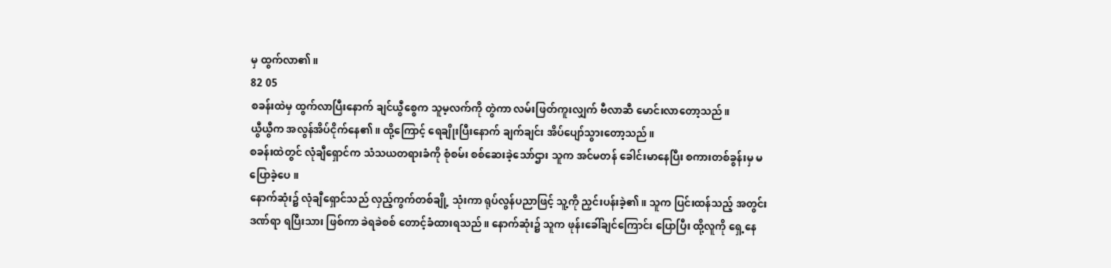မှ ထွက်လာ၏။
82 05
စခန်းထဲမှ ထွက်လာပြီးနောက် ချင်ယွီစွေက သူမ့လက်ကို တွဲကာ လမ်းဖြတ်ကူးလျှက် ဗီလာဆီ မောင်းလာတော့သည်။
ယွီယွီက အလွန်အိပ်ငိုက်နေ၏။ ထို့ကြောင့် ရေချိုးပြီးနောက် ချက်ချင်း အိပ်ပျော်သွားတော့သည်။
စခန်းထဲတွင် လုံချီရှောင်က သံသယတရားခံကို စုံစမ်း စစ်ဆေးခဲ့သော်ဌား သူက အင်မတန် ခေါင်းမာနေပြီး စကားတစ်ခွန်းမှ မပြောခဲ့ပေ။
နောက်ဆုံး၌ လုံချီရှောင်သည် လှည့်ကွက်တစ်ချို့ သုံးကာ ရုပ်လွန်ပညာဖြင့် သူ့ကို ညှင်းပန်းခဲ့၏။ သူက ပြင်းထန်သည့် အတွင်းဒဏ်ရာ ရပြီးသား ဖြစ်ကာ ခဲရခဲစစ် တောင့်ခံထားရသည်။ နောက်ဆုံး၌ သူက ဖုန်းခေါ်ချင်ကြောင်း ပြောပြီး ထို့လူကို ရှေ့နေ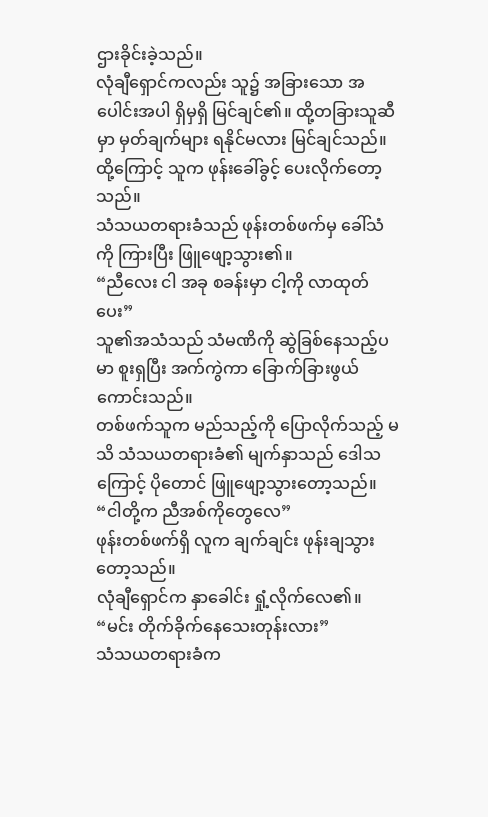ဌားခိုင်းခဲ့သည်။
လုံချီရှောင်ကလည်း သူ၌ အခြားသော အပေါင်းအပါ ရှိမှရှိ မြင်ချင်၏။ ထို့တခြားသူဆီမှာ မှတ်ချက်များ ရနိုင်မလား မြင်ချင်သည်။
ထို့ကြောင့် သူက ဖုန်းခေါ်ခွင့် ပေးလိုက်တော့သည်။
သံသယတရားခံသည် ဖုန်းတစ်ဖက်မှ ခေါ်သံကို ကြားပြီး ဖြူဖျော့သွား၏။
“ညီလေး ငါ အခု စခန်းမှာ ငါ့ကို လာထုတ်ပေး”
သူ၏အသံသည် သံမဏိကို ဆွဲခြစ်နေသည့်ပမာ စူးရှပြီး အက်ကွဲကာ ခြောက်ခြားဖွယ်ကောင်းသည်။
တစ်ဖက်သူက မည်သည့်ကို ပြောလိုက်သည့် မသိ သံသယတရားခံ၏ မျက်နှာသည် ဒေါသကြောင့် ပိုတောင် ဖြူဖျော့သွားတော့သည်။
“ငါတို့က ညီအစ်ကိုတွေလေ”
ဖုန်းတစ်ဖက်ရှိ လူက ချက်ချင်း ဖုန်းချသွားတော့သည်။
လုံချီရှောင်က နှာခေါင်း ရှုံ့လိုက်လေ၏။
“မင်း တိုက်ခိုက်နေသေးတုန်းလား”
သံသယတရားခံက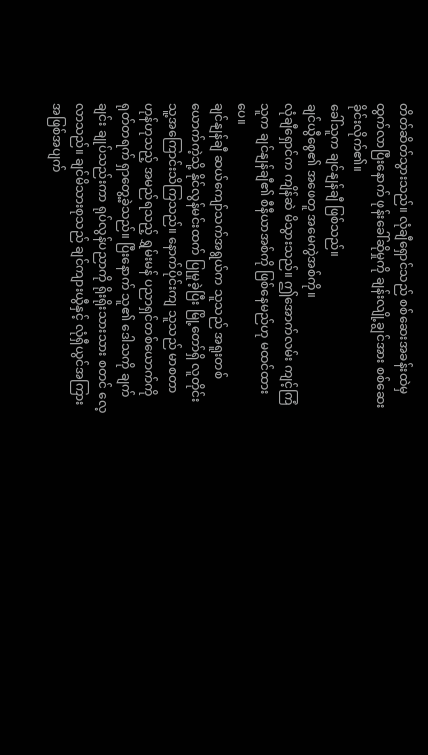တိတ်ဆိတ်သွားသည်။ လုံချီရှောင်သည် စစ်ဆေးအခန်းထဲမှ ထွက်လာပြီးနောက် ဖုန်းခေါ်ဆိုမှုကို ချန်းလျို့ချွင်အား စစ်ဆေးခိုင်းလိုက်၏။
ခေါ်သူက ချင်နျန်ချီ ဖြစ်သည်။
ချင်ယွီစွေ၏ အဖေတူ အမေကွဲအစ်ကို။
လုံချီရှောင်က ကျိန်ဆဲ မိသွားသည်။ ဤအောက်လမ်း ကျင့်ကြံသူက ချင်နျန်ချီ၏ စီနီယာအစ်ကို ဖြစ်နေမည်ဟု မထင်ထားပေ။
ချင်နျန်ချီ ဆယ်ကျော်သက်အရွယ်က သူသည် အရူးတစ်ယောက်ကဲ့သို့ နိုင်လွန်မင်းထက် ပြုမှုခဲ့ပြီး မြို့တော်ရှိ လူတိုင်း သူ့အကြောင်းသိကြသည်။ နောက်ပိုင်းကျ သူသည် မာစတာ ဟုန်ဟုသည့် အမည်ရသည့် ရွှမ်းမန် ပညာရှင်တစ်ယောက်ကို ရုတ်တရက် ရှာတွေ့ခဲ့သည်။ ပြီးနောက် သူ၏ ဒေါသကို ချက်ချင်း ချုပ်သည်းကာ ရုပ်လွန်ပညာကို ရိုးရိုးသားသား စတင် လေ့လာသည်။ ချင်မိသားစုသည် ချင်ကျားယွီနှင့် လုံရှီယွင်အကြား အဖြစ်အပျက်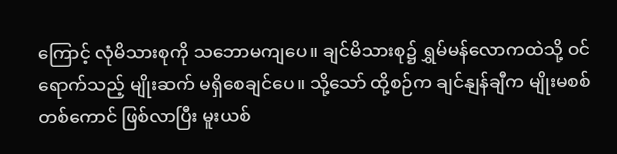ကြောင့် လုံမိသားစုကို သဘောမကျပေ။ ချင်မိသားစု၌ ရွှမ်မန်လောကထဲသို့ ဝင်ရောက်သည့် မျိုးဆက် မရှိစေချင်ပေ။ သို့သော် ထို့စဉ်က ချင်နျန်ချီက မျိုးမစစ် တစ်ကောင် ဖြစ်လာပြီး မူးယစ်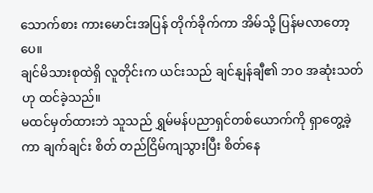သောက်စား ကားမောင်းအပြန် တိုက်ခိုက်ကာ အိမ်သို့ ပြန်မလာတော့ပေ။
ချင်မိသားစုထဲရှိ လူတိုင်းက ယင်းသည် ချင်နျန်ချီ၏ ဘဝ အဆုံးသတ်ဟု ထင်ခဲ့သည်။
မထင်မှတ်ထားဘဲ သူသည် ရွှမ်မန်ပညာရှင်တစ်ယောက်ကို ရှာတွေ့ခဲ့ကာ ချက်ချင်း စိတ် တည်ငြိမ်ကျသွားပြီး စိတ်နေ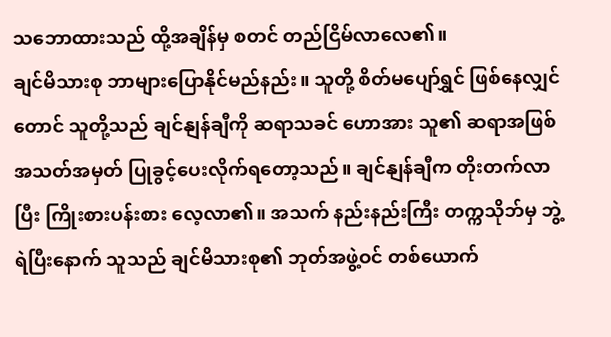သဘောထားသည် ထို့အချိန်မှ စတင် တည်ငြိမ်လာလေ၏။
ချင်မိသားစု ဘာများပြောနိုင်မည်နည်း။ သူတို့ စိတ်မပျော်ရွှင် ဖြစ်နေလျှင်တောင် သူတို့သည် ချင်နျန်ချီကို ဆရာသခင် ဟောအား သူ၏ ဆရာအဖြစ် အသတ်အမှတ် ပြုခွင့်ပေးလိုက်ရတော့သည်။ ချင်နျန်ချီက တိုးတက်လာပြီး ကြိုးစားပန်းစား လေ့လာ၏။ အသက် နည်းနည်းကြီး တက္ကသိုဘ်မှ ဘွဲ့ရဲပြီးနောက် သူသည် ချင်မိသားစု၏ ဘုတ်အဖွဲ့ဝင် တစ်ယောက်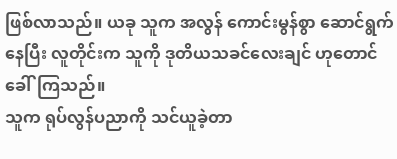ဖြစ်လာသည်။ ယခု သူက အလွန် ကောင်းမွန်စွာ ဆောင်ရွက်နေပြီး လူတိုင်းက သူကို ဒုတိယသခင်လေးချင် ဟုတောင် ခေါ်ကြသည်။
သူက ရုပ်လွန်ပညာကို သင်ယူခဲ့တာ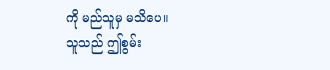ကို မည်သူမှ မသိပေ။
သူသည် ဤစွမ်း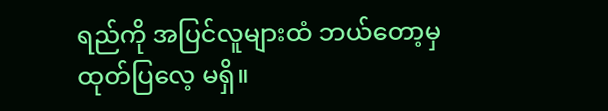ရည်ကို အပြင်လူများထံ ဘယ်တော့မှ ထုတ်ပြလေ့ မရှိ။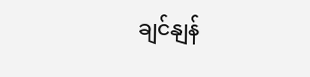ချင်နျန်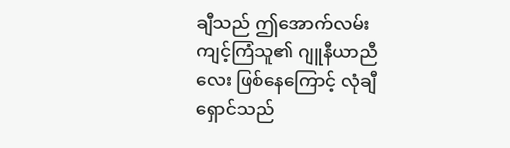ချီသည် ဤအောက်လမ်းကျင့်ကြံသူ၏ ဂျူနီယာညီလေး ဖြစ်နေကြောင့် လုံချီရှောင်သည်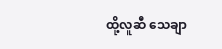ထို့လူဆီ သေချာ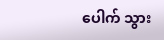ပေါက် သွား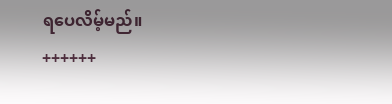ရပေလိမ့်မည်။
++++++